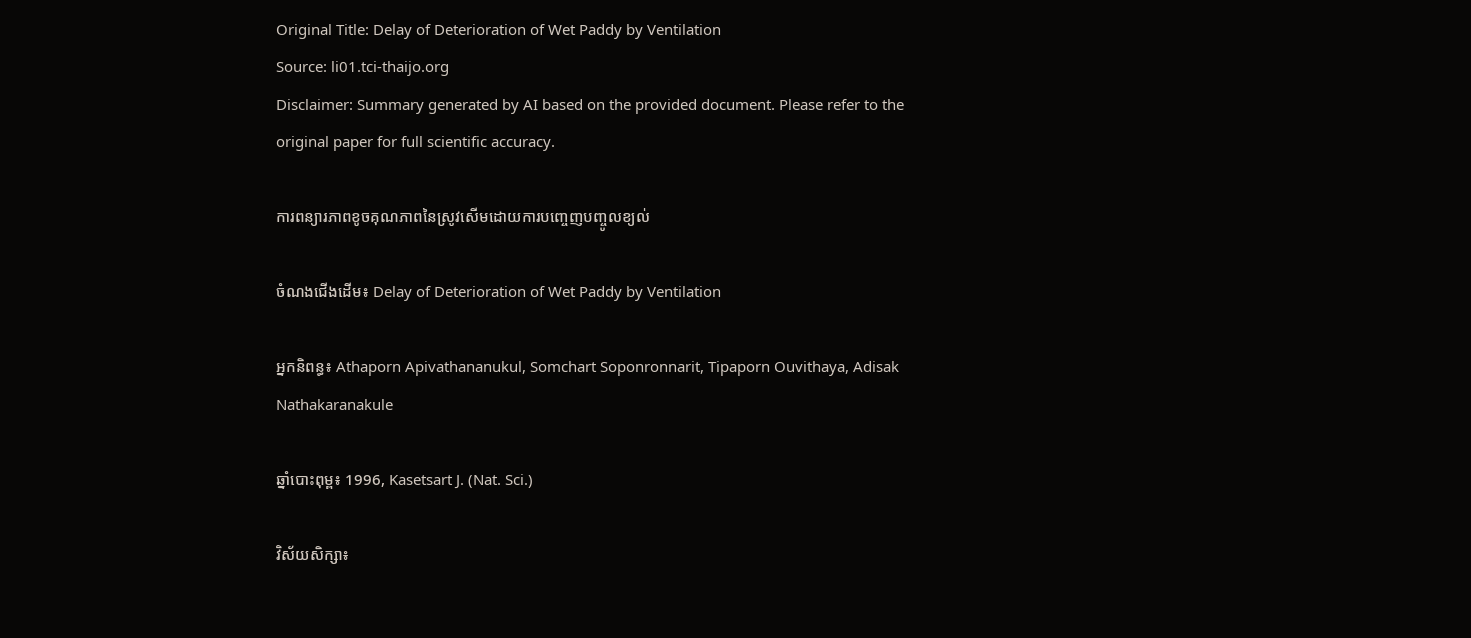Original Title: Delay of Deterioration of Wet Paddy by Ventilation
Source: li01.tci-thaijo.org
Disclaimer: Summary generated by AI based on the provided document. Please refer to the original paper for full scientific accuracy.

ការពន្យារភាពខូចគុណភាពនៃស្រូវសើមដោយការបញ្ចេញបញ្ចូលខ្យល់

ចំណងជើងដើម៖ Delay of Deterioration of Wet Paddy by Ventilation

អ្នកនិពន្ធ៖ Athaporn Apivathananukul, Somchart Soponronnarit, Tipaporn Ouvithaya, Adisak Nathakaranakule

ឆ្នាំបោះពុម្ព៖ 1996, Kasetsart J. (Nat. Sci.)

វិស័យសិក្សា៖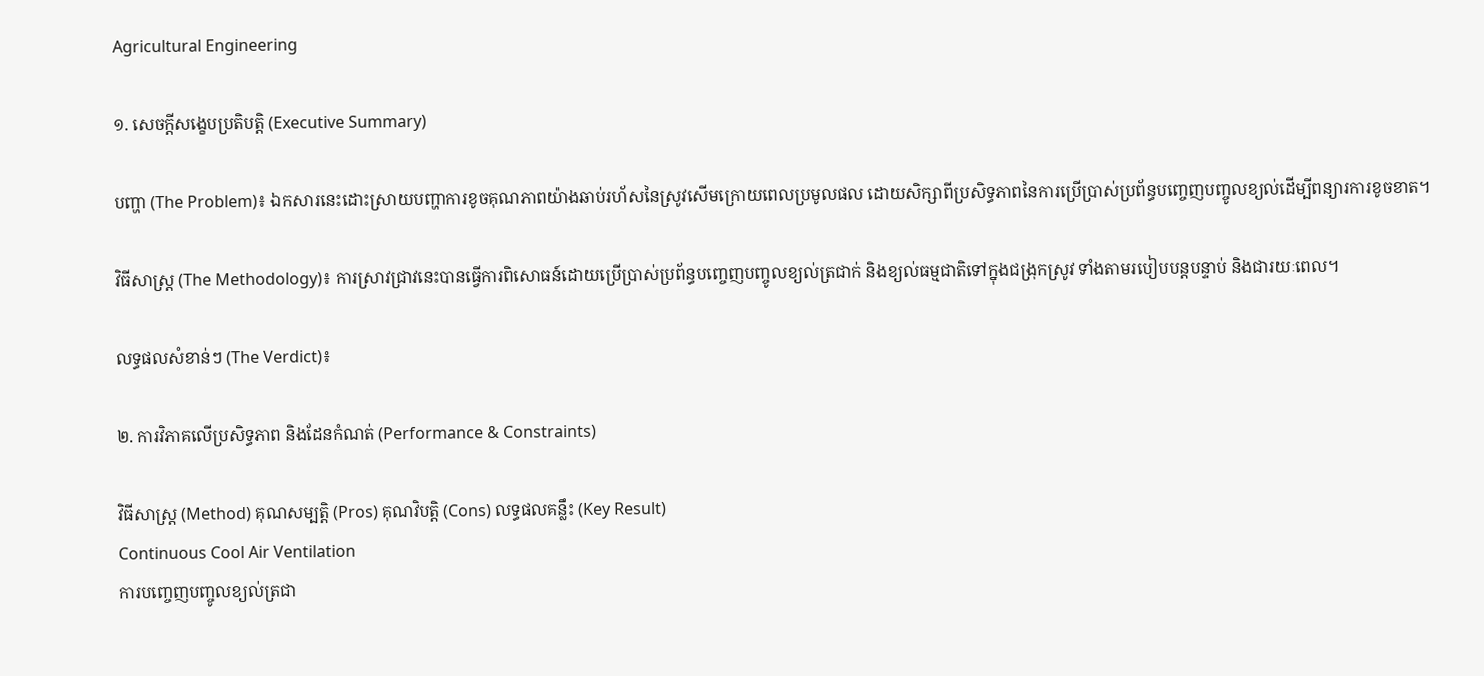Agricultural Engineering

១. សេចក្តីសង្ខេបប្រតិបត្តិ (Executive Summary)

បញ្ហា (The Problem)៖ ឯកសារនេះដោះស្រាយបញ្ហាការខូចគុណភាពយ៉ាងឆាប់រហ័សនៃស្រូវសើមក្រោយពេលប្រមូលផល ដោយសិក្សាពីប្រសិទ្ធភាពនៃការប្រើប្រាស់ប្រព័ន្ធបញ្ចេញបញ្ចូលខ្យល់ដើម្បីពន្យារការខូចខាត។

វិធីសាស្ត្រ (The Methodology)៖ ការស្រាវជ្រាវនេះបានធ្វើការពិសោធន៍ដោយប្រើប្រាស់ប្រព័ន្ធបញ្ចេញបញ្ចូលខ្យល់ត្រជាក់ និងខ្យល់ធម្មជាតិទៅក្នុងជង្រុកស្រូវ ទាំងតាមរបៀបបន្តបន្ទាប់ និងជារយៈពេល។

លទ្ធផលសំខាន់ៗ (The Verdict)៖

២. ការវិភាគលើប្រសិទ្ធភាព និងដែនកំណត់ (Performance & Constraints)

វិធីសាស្ត្រ (Method) គុណសម្បត្តិ (Pros) គុណវិបត្តិ (Cons) លទ្ធផលគន្លឹះ (Key Result)
Continuous Cool Air Ventilation
ការបញ្ចេញបញ្ចូលខ្យល់ត្រជា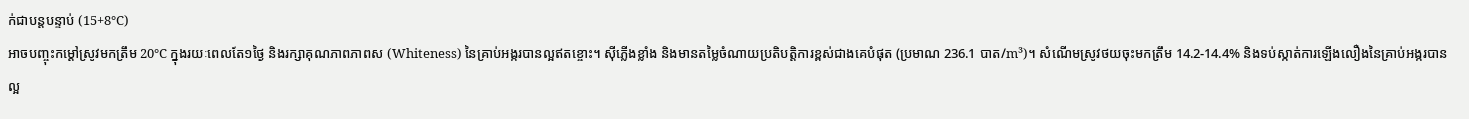ក់ជាបន្តបន្ទាប់ (15+8°C)
អាចបញ្ចុះកម្ដៅស្រូវមកត្រឹម 20°C ក្នុងរយៈពេលតែ១ថ្ងៃ និងរក្សាគុណភាពភាពស (Whiteness) នៃគ្រាប់អង្ករបានល្អឥតខ្ចោះ។ ស៊ីភ្លើងខ្លាំង និងមានតម្លៃចំណាយប្រតិបត្តិការខ្ពស់ជាងគេបំផុត (ប្រមាណ 236.1 បាត/m³)។ សំណើមស្រូវថយចុះមកត្រឹម 14.2-14.4% និងទប់ស្កាត់ការឡើងលឿងនៃគ្រាប់អង្ករបានល្អ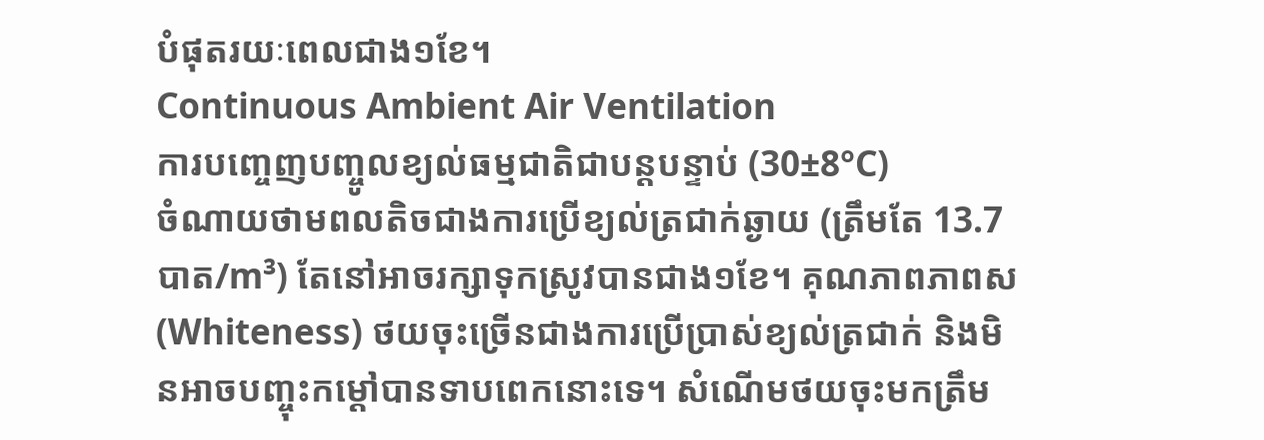បំផុតរយៈពេលជាង១ខែ។
Continuous Ambient Air Ventilation
ការបញ្ចេញបញ្ចូលខ្យល់ធម្មជាតិជាបន្តបន្ទាប់ (30±8°C)
ចំណាយថាមពលតិចជាងការប្រើខ្យល់ត្រជាក់ឆ្ងាយ (ត្រឹមតែ 13.7 បាត/m³) តែនៅអាចរក្សាទុកស្រូវបានជាង១ខែ។ គុណភាពភាពស (Whiteness) ថយចុះច្រើនជាងការប្រើប្រាស់ខ្យល់ត្រជាក់ និងមិនអាចបញ្ចុះកម្ដៅបានទាបពេកនោះទេ។ សំណើមថយចុះមកត្រឹម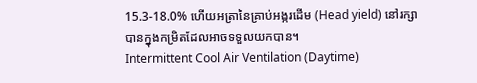15.3-18.0% ហើយអត្រានៃគ្រាប់អង្ករដើម (Head yield) នៅរក្សាបានក្នុងកម្រិតដែលអាចទទួលយកបាន។
Intermittent Cool Air Ventilation (Daytime)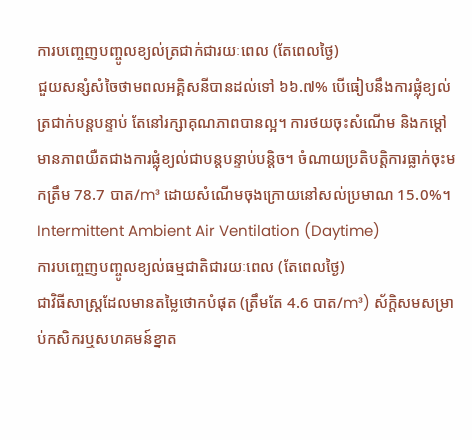ការបញ្ចេញបញ្ចូលខ្យល់ត្រជាក់ជារយៈពេល (តែពេលថ្ងៃ)
ជួយសន្សំសំចៃថាមពលអគ្គិសនីបានដល់ទៅ ៦៦.៧% បើធៀបនឹងការផ្លុំខ្យល់ត្រជាក់បន្តបន្ទាប់ តែនៅរក្សាគុណភាពបានល្អ។ ការថយចុះសំណើម និងកម្ដៅមានភាពយឺតជាងការផ្លុំខ្យល់ជាបន្តបន្ទាប់បន្តិច។ ចំណាយប្រតិបត្តិការធ្លាក់ចុះមកត្រឹម 78.7 បាត/m³ ដោយសំណើមចុងក្រោយនៅសល់ប្រមាណ 15.0%។
Intermittent Ambient Air Ventilation (Daytime)
ការបញ្ចេញបញ្ចូលខ្យល់ធម្មជាតិជារយៈពេល (តែពេលថ្ងៃ)
ជាវិធីសាស្ត្រដែលមានតម្លៃថោកបំផុត (ត្រឹមតែ 4.6 បាត/m³) ស័ក្តិសមសម្រាប់កសិករឬសហគមន៍ខ្នាត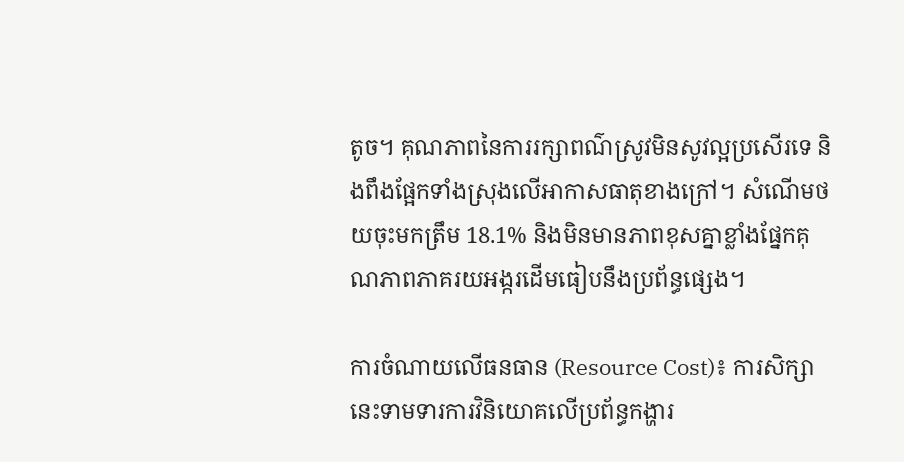តូច។ គុណភាពនៃការរក្សាពណ៌ស្រូវមិនសូវល្អប្រសើរទេ និងពឹងផ្អែកទាំងស្រុងលើអាកាសធាតុខាងក្រៅ។ សំណើមថយចុះមកត្រឹម 18.1% និងមិនមានភាពខុសគ្នាខ្លាំងផ្នែកគុណភាពភាគរយអង្ករដើមធៀបនឹងប្រព័ន្ធផ្សេង។

ការចំណាយលើធនធាន (Resource Cost)៖ ការសិក្សានេះទាមទារការវិនិយោគលើប្រព័ន្ធកង្ហារ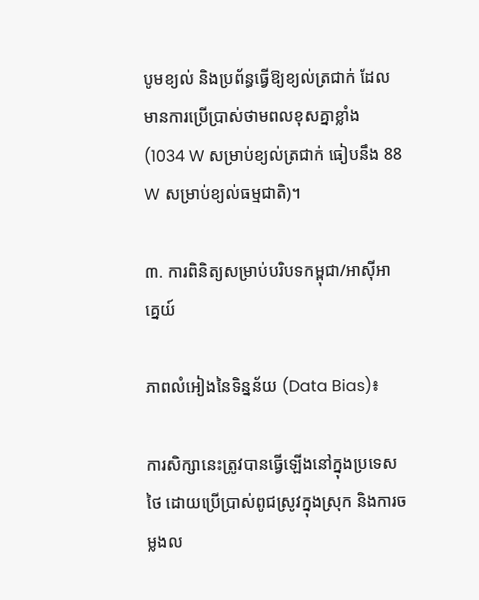បូមខ្យល់ និងប្រព័ន្ធធ្វើឱ្យខ្យល់ត្រជាក់ ដែលមានការប្រើប្រាស់ថាមពលខុសគ្នាខ្លាំង (1034 W សម្រាប់ខ្យល់ត្រជាក់ ធៀបនឹង 88 W សម្រាប់ខ្យល់ធម្មជាតិ)។

៣. ការពិនិត្យសម្រាប់បរិបទកម្ពុជា/អាស៊ីអាគ្នេយ៍

ភាពលំអៀងនៃទិន្នន័យ (Data Bias)៖

ការសិក្សានេះត្រូវបានធ្វើឡើងនៅក្នុងប្រទេសថៃ ដោយប្រើប្រាស់ពូជស្រូវក្នុងស្រុក និងការចម្លងល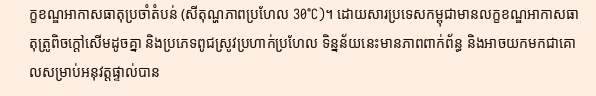ក្ខខណ្ឌអាកាសធាតុប្រចាំតំបន់ (សីតុណ្ហភាពប្រហែល 30°C)។ ដោយសារប្រទេសកម្ពុជាមានលក្ខខណ្ឌអាកាសធាតុត្រូពិចក្ដៅសើមដូចគ្នា និងប្រភេទពូជស្រូវប្រហាក់ប្រហែល ទិន្នន័យនេះមានភាពពាក់ព័ន្ធ និងអាចយកមកជាគោលសម្រាប់អនុវត្តផ្ទាល់បាន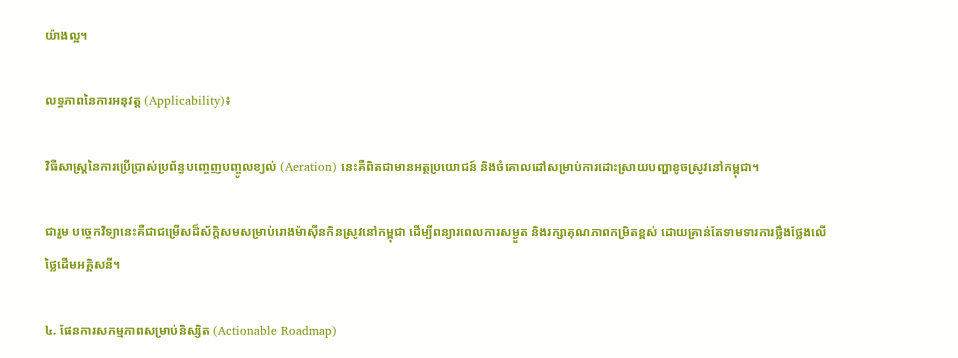យ៉ាងល្អ។

លទ្ធភាពនៃការអនុវត្ត (Applicability)៖

វិធីសាស្ត្រនៃការប្រើប្រាស់ប្រព័ន្ធបញ្ចេញបញ្ចូលខ្យល់ (Aeration) នេះគឺពិតជាមានអត្ថប្រយោជន៍ និងចំគោលដៅសម្រាប់ការដោះស្រាយបញ្ហាខូចស្រូវនៅកម្ពុជា។

ជារួម បច្ចេកវិទ្យានេះគឺជាជម្រើសដ៏ស័ក្តិសមសម្រាប់រោងម៉ាស៊ីនកិនស្រូវនៅកម្ពុជា ដើម្បីពន្យារពេលការសម្ងួត និងរក្សាគុណភាពកម្រិតខ្ពស់ ដោយគ្រាន់តែទាមទារការថ្លឹងថ្លែងលើថ្លៃដើមអគ្គិសនី។

៤. ផែនការសកម្មភាពសម្រាប់និស្សិត (Actionable Roadmap)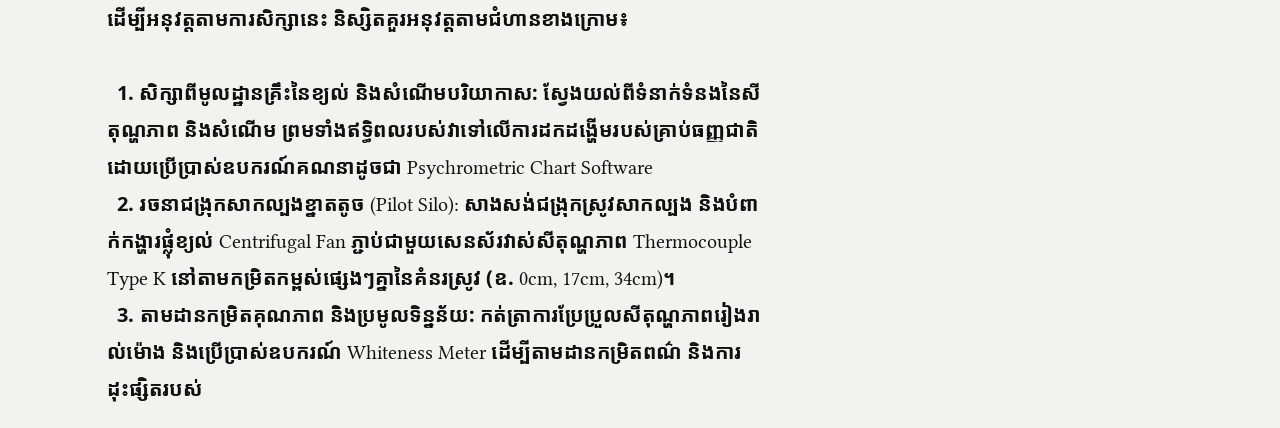ដើម្បីអនុវត្តតាមការសិក្សានេះ និស្សិតគួរអនុវត្តតាមជំហានខាងក្រោម៖

  1. សិក្សាពីមូលដ្ឋានគ្រឹះនៃខ្យល់ និងសំណើមបរិយាកាស: ស្វែងយល់ពីទំនាក់ទំនងនៃសីតុណ្ហភាព និងសំណើម ព្រមទាំងឥទ្ធិពលរបស់វាទៅលើការដកដង្ហើមរបស់គ្រាប់ធញ្ញជាតិ ដោយប្រើប្រាស់ឧបករណ៍គណនាដូចជា Psychrometric Chart Software
  2. រចនាជង្រុកសាកល្បងខ្នាតតូច (Pilot Silo): សាងសង់ជង្រុកស្រូវសាកល្បង និងបំពាក់កង្ហារផ្លុំខ្យល់ Centrifugal Fan ភ្ជាប់ជាមួយសេនស័រវាស់សីតុណ្ហភាព Thermocouple Type K នៅតាមកម្រិតកម្ពស់ផ្សេងៗគ្នានៃគំនរស្រូវ (ឧ. 0cm, 17cm, 34cm)។
  3. តាមដានកម្រិតគុណភាព និងប្រមូលទិន្នន័យ: កត់ត្រាការប្រែប្រួលសីតុណ្ហភាពរៀងរាល់ម៉ោង និងប្រើប្រាស់ឧបករណ៍ Whiteness Meter ដើម្បីតាមដានកម្រិតពណ៌ និងការដុះផ្សិតរបស់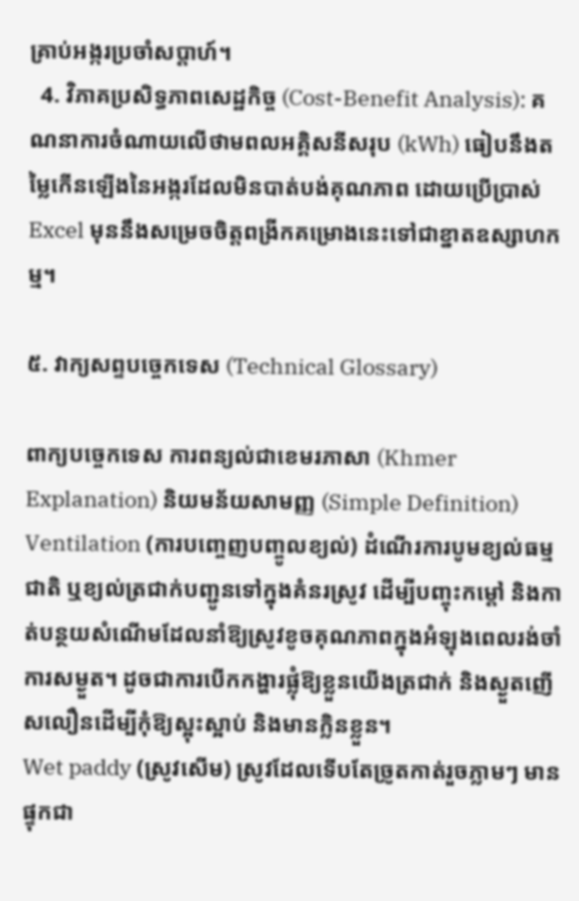គ្រាប់អង្ករប្រចាំសប្តាហ៍។
  4. វិភាគប្រសិទ្ធភាពសេដ្ឋកិច្ច (Cost-Benefit Analysis): គណនាការចំណាយលើថាមពលអគ្គិសនីសរុប (kWh) ធៀបនឹងតម្លៃកើនឡើងនៃអង្ករដែលមិនបាត់បង់គុណភាព ដោយប្រើប្រាស់ Excel មុននឹងសម្រេចចិត្តពង្រីកគម្រោងនេះទៅជាខ្នាតឧស្សាហកម្ម។

៥. វាក្យសព្ទបច្ចេកទេស (Technical Glossary)

ពាក្យបច្ចេកទេស ការពន្យល់ជាខេមរភាសា (Khmer Explanation) និយមន័យសាមញ្ញ (Simple Definition)
Ventilation (ការបញ្ចេញបញ្ចូលខ្យល់) ដំណើរការបូមខ្យល់ធម្មជាតិ ឬខ្យល់ត្រជាក់បញ្ជូនទៅក្នុងគំនរស្រូវ ដើម្បីបញ្ចុះកម្ដៅ និងកាត់បន្ថយសំណើមដែលនាំឱ្យស្រូវខូចគុណភាពក្នុងអំឡុងពេលរង់ចាំការសម្ងួត។ ដូចជាការបើកកង្ហារផ្លុំឱ្យខ្លួនយើងត្រជាក់ និងស្ងួតញើសលឿនដើម្បីកុំឱ្យស្អុះស្អាប់ និងមានក្លិនខ្លួន។
Wet paddy (ស្រូវសើម) ស្រូវដែលទើបតែច្រូតកាត់រួចភ្លាមៗ មានផ្ទុកជា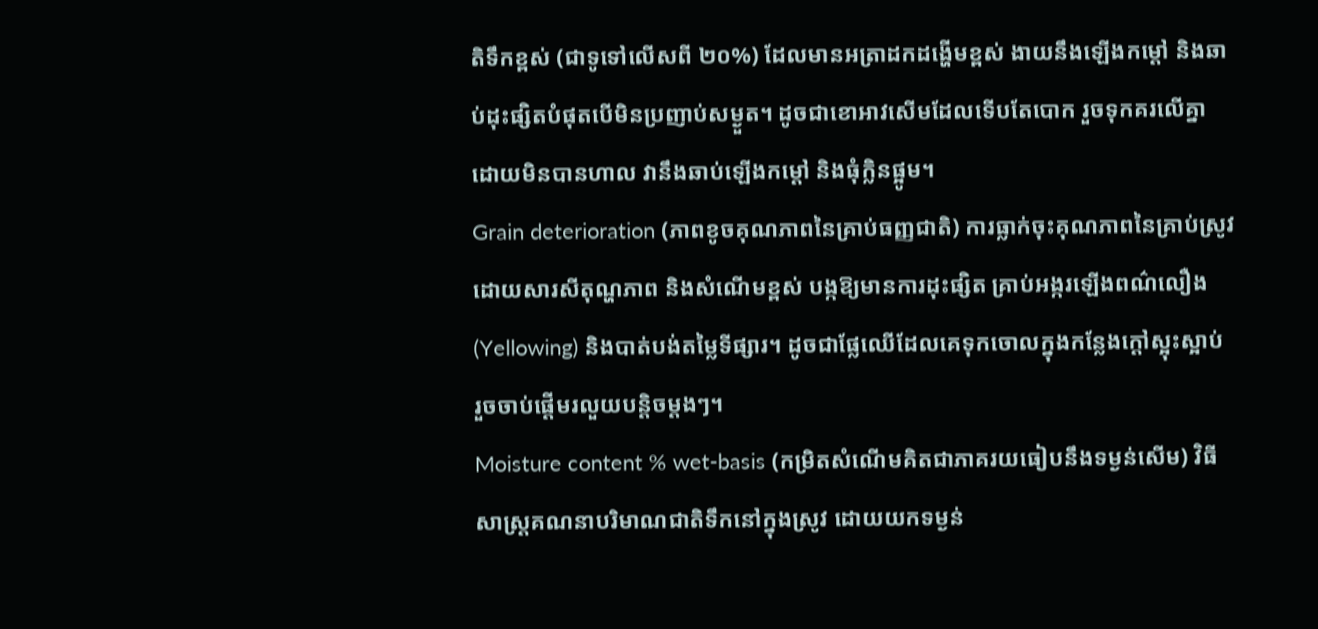តិទឹកខ្ពស់ (ជាទូទៅលើសពី ២០%) ដែលមានអត្រាដកដង្ហើមខ្ពស់ ងាយនឹងឡើងកម្ដៅ និងឆាប់ដុះផ្សិតបំផុតបើមិនប្រញាប់សម្ងួត។ ដូចជាខោអាវសើមដែលទើបតែបោក រួចទុកគរលើគ្នាដោយមិនបានហាល វានឹងឆាប់ឡើងកម្ដៅ និងធុំក្លិនផ្អូម។
Grain deterioration (ភាពខូចគុណភាពនៃគ្រាប់ធញ្ញជាតិ) ការធ្លាក់ចុះគុណភាពនៃគ្រាប់ស្រូវ ដោយសារសីតុណ្ហភាព និងសំណើមខ្ពស់ បង្កឱ្យមានការដុះផ្សិត គ្រាប់អង្ករឡើងពណ៌លឿង (Yellowing) និងបាត់បង់តម្លៃទីផ្សារ។ ដូចជាផ្លែឈើដែលគេទុកចោលក្នុងកន្លែងក្តៅស្អុះស្អាប់ រួចចាប់ផ្តើមរលួយបន្តិចម្តងៗ។
Moisture content % wet-basis (កម្រិតសំណើមគិតជាភាគរយធៀបនឹងទម្ងន់សើម) វិធីសាស្ត្រគណនាបរិមាណជាតិទឹកនៅក្នុងស្រូវ ដោយយកទម្ងន់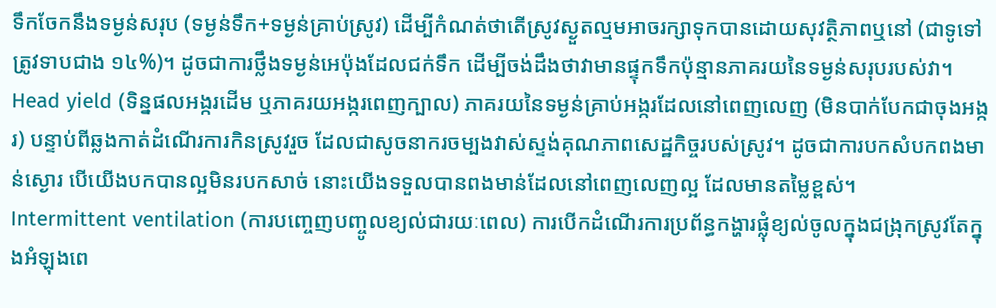ទឹកចែកនឹងទម្ងន់សរុប (ទម្ងន់ទឹក+ទម្ងន់គ្រាប់ស្រូវ) ដើម្បីកំណត់ថាតើស្រូវស្ងួតល្មមអាចរក្សាទុកបានដោយសុវត្ថិភាពឬនៅ (ជាទូទៅត្រូវទាបជាង ១៤%)។ ដូចជាការថ្លឹងទម្ងន់អេប៉ុងដែលជក់ទឹក ដើម្បីចង់ដឹងថាវាមានផ្ទុកទឹកប៉ុន្មានភាគរយនៃទម្ងន់សរុបរបស់វា។
Head yield (ទិន្នផលអង្ករដើម ឬភាគរយអង្ករពេញក្បាល) ភាគរយនៃទម្ងន់គ្រាប់អង្ករដែលនៅពេញលេញ (មិនបាក់បែកជាចុងអង្ករ) បន្ទាប់ពីឆ្លងកាត់ដំណើរការកិនស្រូវរួច ដែលជាសូចនាករចម្បងវាស់ស្ទង់គុណភាពសេដ្ឋកិច្ចរបស់ស្រូវ។ ដូចជាការបកសំបកពងមាន់ស្ងោរ បើយើងបកបានល្អមិនរបកសាច់ នោះយើងទទួលបានពងមាន់ដែលនៅពេញលេញល្អ ដែលមានតម្លៃខ្ពស់។
Intermittent ventilation (ការបញ្ចេញបញ្ចូលខ្យល់ជារយៈពេល) ការបើកដំណើរការប្រព័ន្ធកង្ហារផ្លុំខ្យល់ចូលក្នុងជង្រុកស្រូវតែក្នុងអំឡុងពេ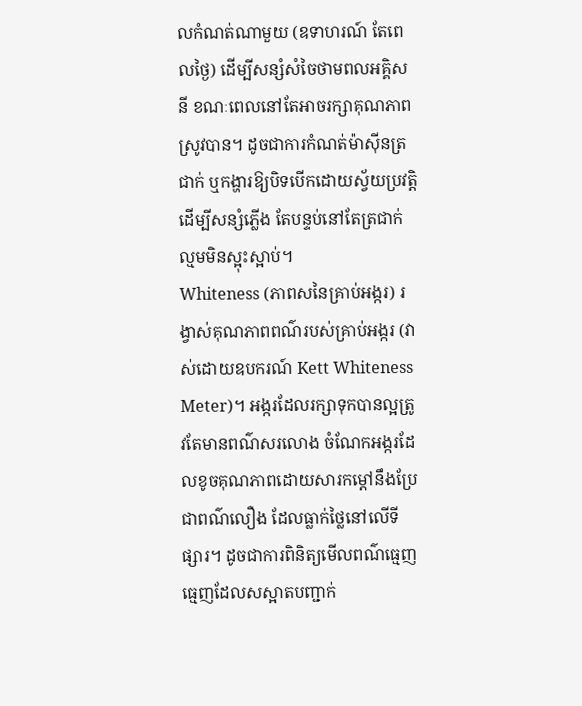លកំណត់ណាមួយ (ឧទាហរណ៍ តែពេលថ្ងៃ) ដើម្បីសន្សំសំចៃថាមពលអគ្គិសនី ខណៈពេលនៅតែអាចរក្សាគុណភាពស្រូវបាន។ ដូចជាការកំណត់ម៉ាស៊ីនត្រជាក់ ឬកង្ហារឱ្យបិទបើកដោយស្វ័យប្រវត្តិដើម្បីសន្សំភ្លើង តែបន្ទប់នៅតែត្រជាក់ល្មមមិនស្អុះស្អាប់។
Whiteness (ភាពសនៃគ្រាប់អង្ករ) រង្វាស់គុណភាពពណ៌របស់គ្រាប់អង្ករ (វាស់ដោយឧបករណ៍ Kett Whiteness Meter)។ អង្ករដែលរក្សាទុកបានល្អត្រូវតែមានពណ៌សរលោង ចំណែកអង្ករដែលខូចគុណភាពដោយសារកម្ដៅនឹងប្រែជាពណ៌លឿង ដែលធ្លាក់ថ្លៃនៅលើទីផ្សារ។ ដូចជាការពិនិត្យមើលពណ៌ធ្មេញ ធ្មេញដែលសស្អាតបញ្ជាក់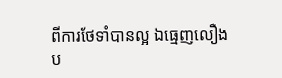ពីការថែទាំបានល្អ ឯធ្មេញលឿងប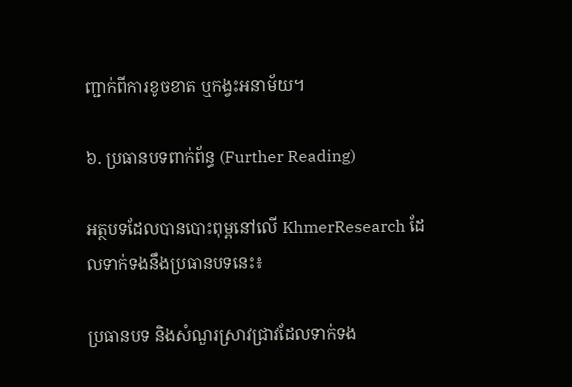ញ្ជាក់ពីការខូចខាត ឬកង្វះអនាម័យ។

៦. ប្រធានបទពាក់ព័ន្ធ (Further Reading)

អត្ថបទដែលបានបោះពុម្ពនៅលើ KhmerResearch ដែលទាក់ទងនឹងប្រធានបទនេះ៖

ប្រធានបទ និងសំណួរស្រាវជ្រាវដែលទាក់ទង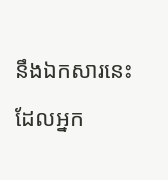នឹងឯកសារនេះ ដែលអ្នក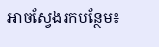អាចស្វែងរកបន្ថែម៖